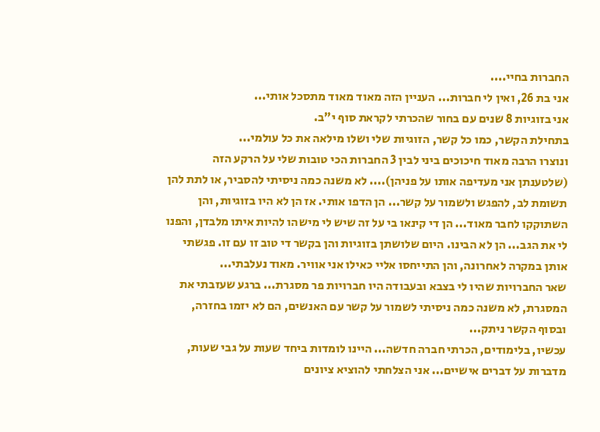החברות בחיי....
אני בת 26, ואין לי חברות... העניין הזה מאוד מאוד מתסכל אותי...
אני בזוגיות 8 שנים עם בחור שהכרתי לקראת סוף י"ב.
בתחילת הקשר, כמו כל קשר, הזוגיות שלי ושלו מילאה את כל עולמי...
ונוצרו הרבה מאוד חיכוכים ביני לבין 3 החברות הכי טובות שלי על הרקע הזה (שלטענתן אני מעדיפה אותו על פניהן).... לא משנה כמה ניסיתי להסביר, או לתת להן תשומת לב, להפגש ולשמור על קשר... הן הדפו אותי. אז הן לא היו בזוגיות, והן השתוקקו לחבר מאוד... הן די קינאו בי על זה שיש לי מישהו להיות איתו מלבדן, והפנו לי את הגב... הן לא הבינו. היום שלושתן בזוגיות והן בקשר די טוב זו עם זו. פגשתי אותן במקרה לאחרונה, והן התייחסו אליי כאילו אני אוויר. מאוד נעלבתי...
שאר החברויות שהיו לי בצבא ובעבודה היו חברויות פר מסגרת... ברגע שעזבתי את המסגרת, לא משנה כמה ניסיתי לשמור על קשר עם האנשים, הם לא יזמו בחזרה, ובסוף הקשר ניתק...
עכשיו, בלימודים, הכרתי חברה חדשה... היינו לומדות ביחד שעות על גבי שעות, מדברות על דברים אישיים... אני הצלחתי להוציא ציונים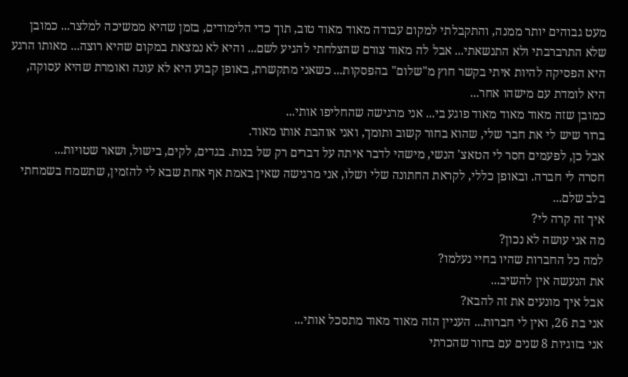מעט גבוהים יותר ממנה, והתקבלתי למקום עבודה מאוד מאוד טוב, תוך כדי הלימודים, בזמן שהיא ממשיכה למלצר... כמובן שלא התרברבתי ולא התנשאתי... אבל לה מאוד צורם שהצלחתי להגיע לשם... והיא לא נמצאת במקום שהיא רוצה... מאותו הרגע היא הפסיקה להיות איתי בקשר חוץ מ"שלום" בהפסקות... כשאני מתקשרת, באופן קבוע היא לא עונה ואומרת שהיא עסוקה, היא לומדת עם מישהו אחר...
כמובן שזה מאוד מאוד מאוד פוגע בי... אני מרגישה שהחליפו אותי...
ברור שיש לי את חבר שלי, שהוא בחור קשוב ותומך, ואני אוהבת אותו מאוד.
אבל כן, לפעמים חסר לי הטאצ' הנשי, מישהי לדבר איתה על דברים רק של בנות. בגדים, לקים, בישול, ושאר שטויות...
חסרה לי חברה. ובאופן כללי, לקראת החתונה שלי ושלו, אני מרגישה שאין באמת אף אחת שבא לי להזמין, שתשמח בשמחתי בלב שלם...
איך זה קרה לי?
מה אני עושה לא נכון?
למה כל החברות שהיו בחיי נעלמו?
את הנעשה אין להשיב...
אבל איך מונעים את זה להבא?
אני בת 26, ואין לי חברות... העניין הזה מאוד מאוד מתסכל אותי...
אני בזוגיות 8 שנים עם בחור שהכרתי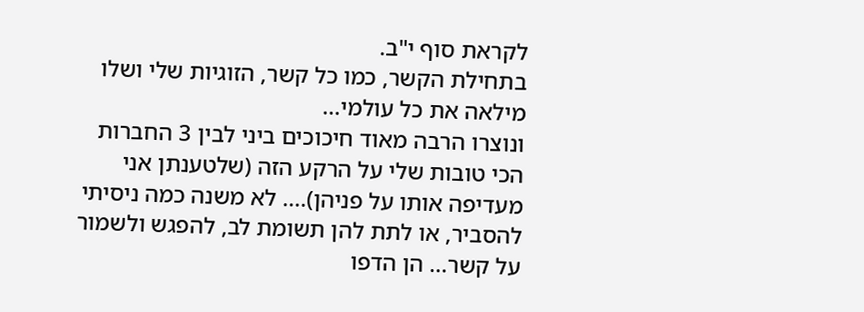לקראת סוף י"ב.
בתחילת הקשר, כמו כל קשר, הזוגיות שלי ושלו מילאה את כל עולמי...
ונוצרו הרבה מאוד חיכוכים ביני לבין 3 החברות הכי טובות שלי על הרקע הזה (שלטענתן אני מעדיפה אותו על פניהן).... לא משנה כמה ניסיתי להסביר, או לתת להן תשומת לב, להפגש ולשמור על קשר... הן הדפו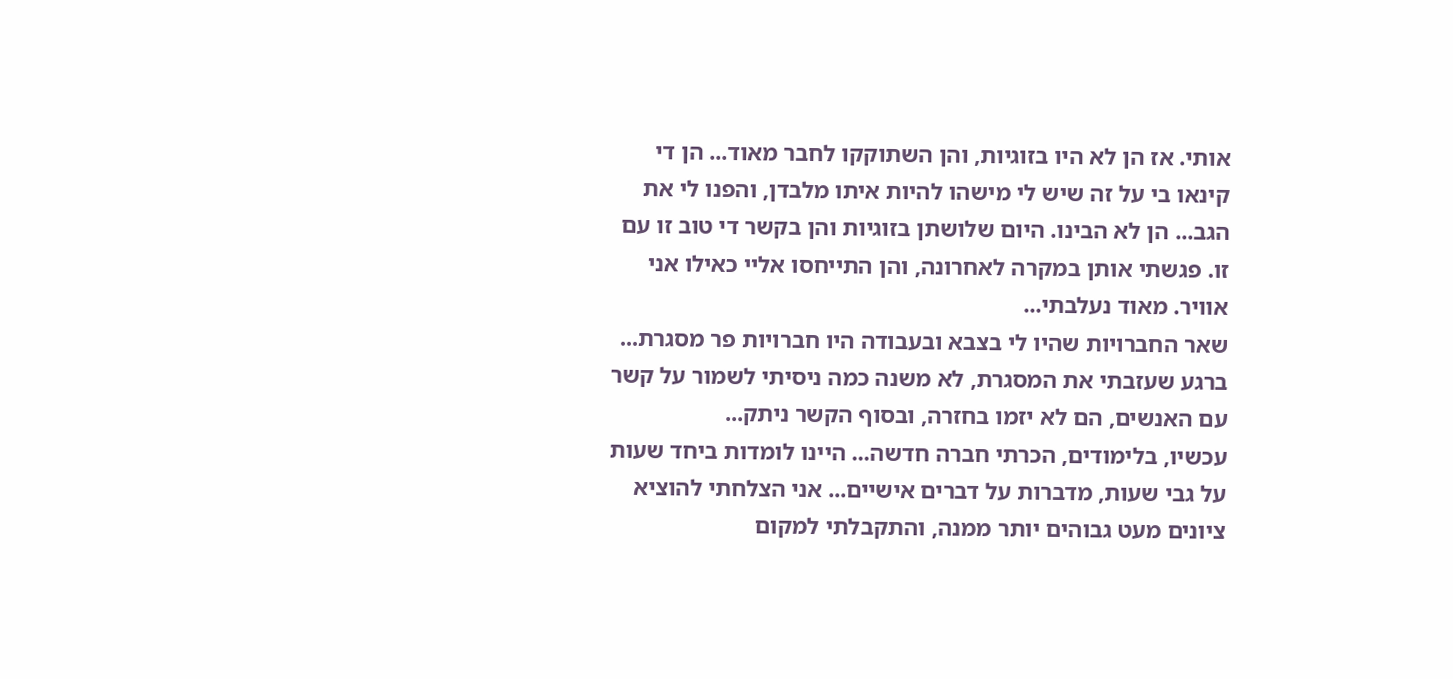אותי. אז הן לא היו בזוגיות, והן השתוקקו לחבר מאוד... הן די קינאו בי על זה שיש לי מישהו להיות איתו מלבדן, והפנו לי את הגב... הן לא הבינו. היום שלושתן בזוגיות והן בקשר די טוב זו עם זו. פגשתי אותן במקרה לאחרונה, והן התייחסו אליי כאילו אני אוויר. מאוד נעלבתי...
שאר החברויות שהיו לי בצבא ובעבודה היו חברויות פר מסגרת... ברגע שעזבתי את המסגרת, לא משנה כמה ניסיתי לשמור על קשר עם האנשים, הם לא יזמו בחזרה, ובסוף הקשר ניתק...
עכשיו, בלימודים, הכרתי חברה חדשה... היינו לומדות ביחד שעות על גבי שעות, מדברות על דברים אישיים... אני הצלחתי להוציא ציונים מעט גבוהים יותר ממנה, והתקבלתי למקום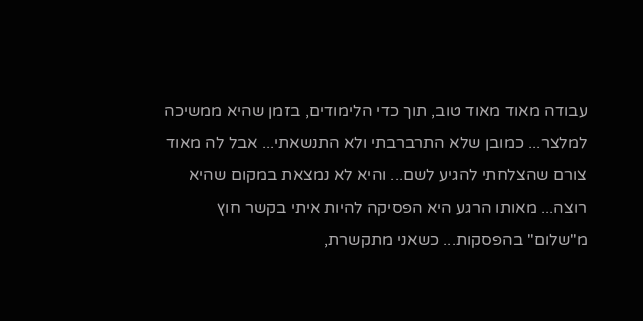עבודה מאוד מאוד טוב, תוך כדי הלימודים, בזמן שהיא ממשיכה למלצר... כמובן שלא התרברבתי ולא התנשאתי... אבל לה מאוד צורם שהצלחתי להגיע לשם... והיא לא נמצאת במקום שהיא רוצה... מאותו הרגע היא הפסיקה להיות איתי בקשר חוץ מ"שלום" בהפסקות... כשאני מתקשרת,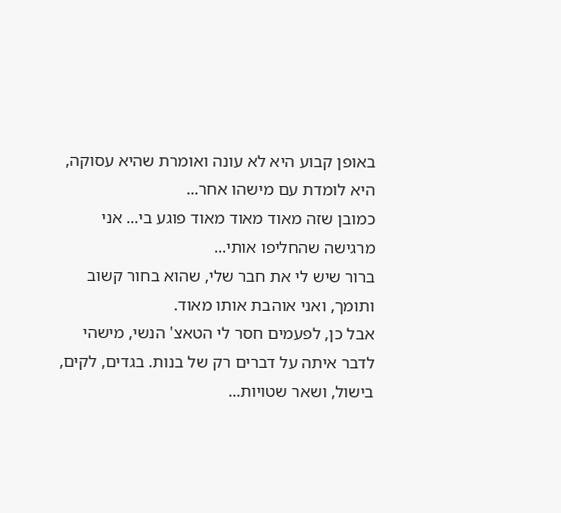באופן קבוע היא לא עונה ואומרת שהיא עסוקה, היא לומדת עם מישהו אחר...
כמובן שזה מאוד מאוד מאוד פוגע בי... אני מרגישה שהחליפו אותי...
ברור שיש לי את חבר שלי, שהוא בחור קשוב ותומך, ואני אוהבת אותו מאוד.
אבל כן, לפעמים חסר לי הטאצ' הנשי, מישהי לדבר איתה על דברים רק של בנות. בגדים, לקים, בישול, ושאר שטויות...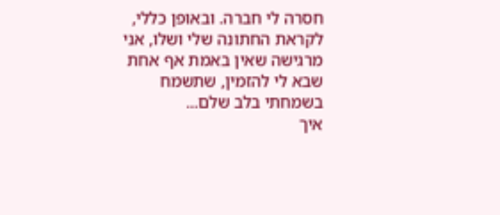חסרה לי חברה. ובאופן כללי, לקראת החתונה שלי ושלו, אני מרגישה שאין באמת אף אחת שבא לי להזמין, שתשמח בשמחתי בלב שלם...
איך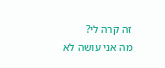זה קרה לי?
מה אני עושה לא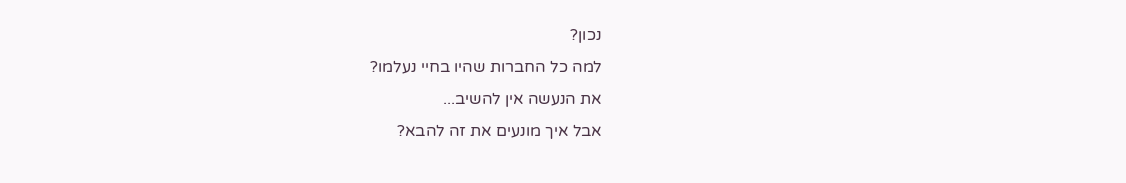נכון?
למה כל החברות שהיו בחיי נעלמו?
את הנעשה אין להשיב...
אבל איך מונעים את זה להבא?